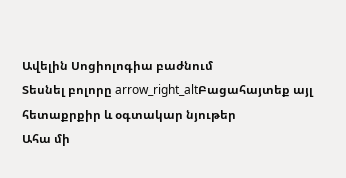Ավելին Սոցիոլոգիա բաժնում
Տեսնել բոլորը arrow_right_altԲացահայտեք այլ հետաքրքիր և օգտակար նյութեր
Ահա մի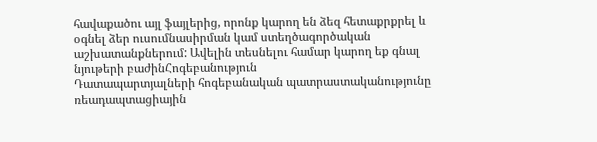հավաքածու այլ ֆայլերից, որոնք կարող են ձեզ հետաքրքրել և օգնել ձեր ուսումնասիրման կամ ստեղծագործական աշխատանքներում: Ավելին տեսնելու համար կարող եք գնալ նյութերի բաժինՀոգեբանություն
Դատապարտյալների հոգեբանական պատրաստականությունը ռեադապտացիային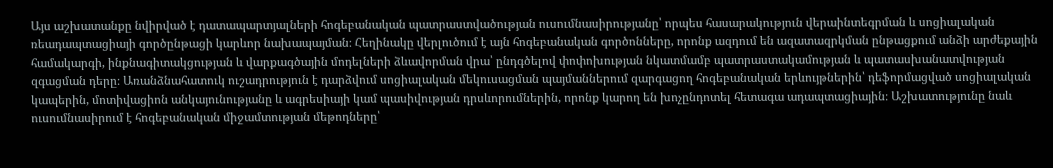Այս աշխատանքը նվիրված է դատապարտյալների հոգեբանական պատրաստվածության ուսումնասիրությանը՝ որպես հասարակություն վերաինտեգրման և սոցիալական ռեադապտացիայի գործընթացի կարևոր նախապայման։ Հեղինակը վերլուծում է այն հոգեբանական գործոնները, որոնք ազդում են ազատազրկման ընթացքում անձի արժեքային համակարգի, ինքնագիտակցության և վարքագծային մոդելների ձևավորման վրա՝ ընդգծելով փոփոխության նկատմամբ պատրաստակամության և պատասխանատվության զգացման դերը։ Առանձնահատուկ ուշադրություն է դարձվում սոցիալական մեկուսացման պայմաններում զարգացող հոգեբանական երևույթներին՝ դեֆորմացված սոցիալական կապերին, մոտիվացիոն անկայունությանը և ագրեսիայի կամ պասիվության դրսևորումներին, որոնք կարող են խոչընդոտել հետագա ադապտացիային։ Աշխատությունը նաև ուսումնասիրում է հոգեբանական միջամտության մեթոդները՝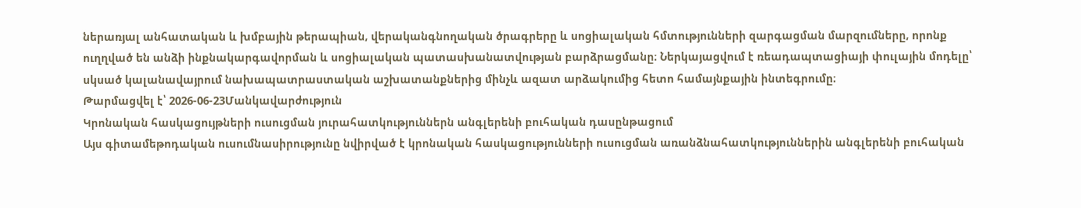ներառյալ անհատական և խմբային թերապիան, վերականգնողական ծրագրերը և սոցիալական հմտությունների զարգացման մարզումները, որոնք ուղղված են անձի ինքնակարգավորման և սոցիալական պատասխանատվության բարձրացմանը։ Ներկայացվում է ռեադապտացիայի փուլային մոդելը՝ սկսած կալանավայրում նախապատրաստական աշխատանքներից մինչև ազատ արձակումից հետո համայնքային ինտեգրումը։
Թարմացվել է՝ 2026-06-23Մանկավարժություն
Կրոնական հասկացույթների ուսուցման յուրահատկություններն անգլերենի բուհական դասընթացում
Այս գիտամեթոդական ուսումնասիրությունը նվիրված է կրոնական հասկացությունների ուսուցման առանձնահատկություններին անգլերենի բուհական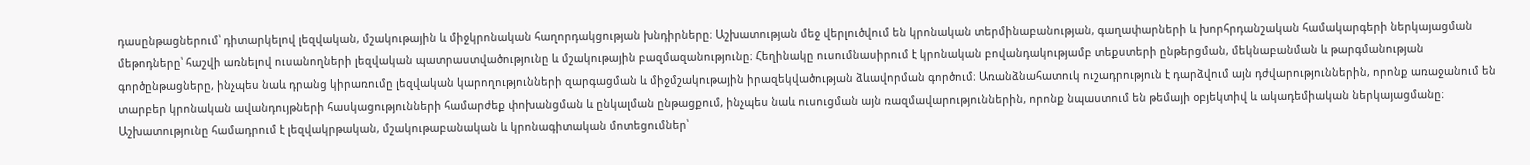դասընթացներում՝ դիտարկելով լեզվական, մշակութային և միջկրոնական հաղորդակցության խնդիրները։ Աշխատության մեջ վերլուծվում են կրոնական տերմինաբանության, գաղափարների և խորհրդանշական համակարգերի ներկայացման մեթոդները՝ հաշվի առնելով ուսանողների լեզվական պատրաստվածությունը և մշակութային բազմազանությունը։ Հեղինակը ուսումնասիրում է կրոնական բովանդակությամբ տեքստերի ընթերցման, մեկնաբանման և թարգմանության գործընթացները, ինչպես նաև դրանց կիրառումը լեզվական կարողությունների զարգացման և միջմշակութային իրազեկվածության ձևավորման գործում։ Առանձնահատուկ ուշադրություն է դարձվում այն դժվարություններին, որոնք առաջանում են տարբեր կրոնական ավանդույթների հասկացությունների համարժեք փոխանցման և ընկալման ընթացքում, ինչպես նաև ուսուցման այն ռազմավարություններին, որոնք նպաստում են թեմայի օբյեկտիվ և ակադեմիական ներկայացմանը։ Աշխատությունը համադրում է լեզվակրթական, մշակութաբանական և կրոնագիտական մոտեցումներ՝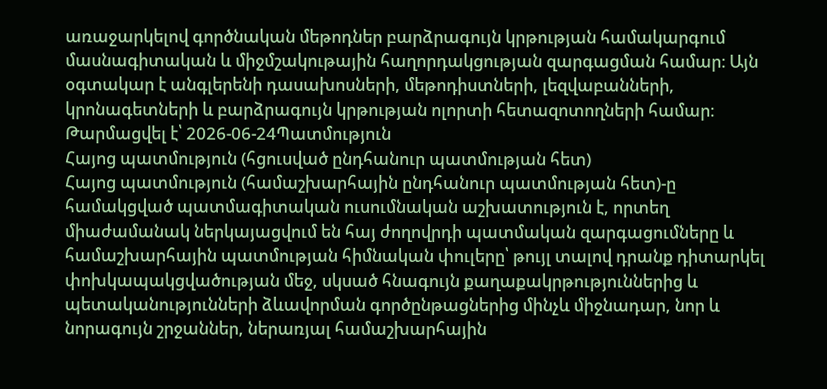առաջարկելով գործնական մեթոդներ բարձրագույն կրթության համակարգում մասնագիտական և միջմշակութային հաղորդակցության զարգացման համար։ Այն օգտակար է անգլերենի դասախոսների, մեթոդիստների, լեզվաբանների, կրոնագետների և բարձրագույն կրթության ոլորտի հետազոտողների համար։
Թարմացվել է՝ 2026-06-24Պատմություն
Հայոց պատմություն (հցուսված ընդհանուր պատմության հետ)
Հայոց պատմություն (համաշխարհային ընդհանուր պատմության հետ)-ը համակցված պատմագիտական ուսումնական աշխատություն է, որտեղ միաժամանակ ներկայացվում են հայ ժողովրդի պատմական զարգացումները և համաշխարհային պատմության հիմնական փուլերը՝ թույլ տալով դրանք դիտարկել փոխկապակցվածության մեջ, սկսած հնագույն քաղաքակրթություններից և պետականությունների ձևավորման գործընթացներից մինչև միջնադար, նոր և նորագույն շրջաններ, ներառյալ համաշխարհային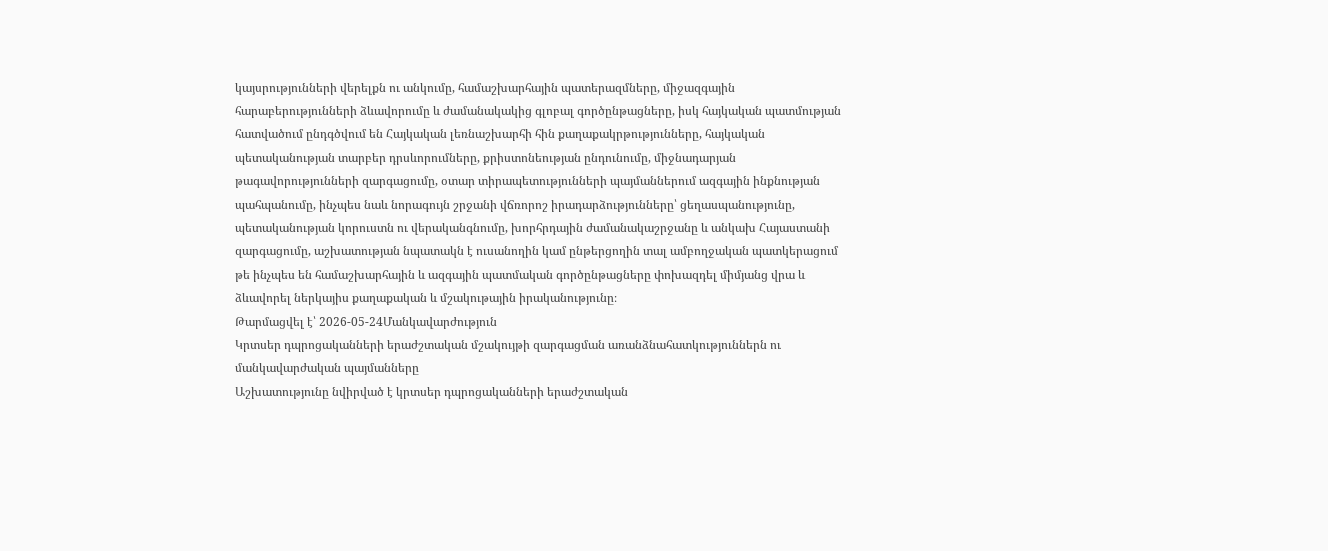կայսրությունների վերելքն ու անկումը, համաշխարհային պատերազմները, միջազգային հարաբերությունների ձևավորումը և ժամանակակից գլոբալ գործընթացները, իսկ հայկական պատմության հատվածում ընդգծվում են Հայկական լեռնաշխարհի հին քաղաքակրթությունները, հայկական պետականության տարբեր դրսևորումները, քրիստոնեության ընդունումը, միջնադարյան թագավորությունների զարգացումը, օտար տիրապետությունների պայմաններում ազգային ինքնության պահպանումը, ինչպես նաև նորագույն շրջանի վճռորոշ իրադարձությունները՝ ցեղասպանությունը, պետականության կորուստն ու վերականգնումը, խորհրդային ժամանակաշրջանը և անկախ Հայաստանի զարգացումը, աշխատության նպատակն է ուսանողին կամ ընթերցողին տալ ամբողջական պատկերացում թե ինչպես են համաշխարհային և ազգային պատմական գործընթացները փոխազդել միմյանց վրա և ձևավորել ներկայիս քաղաքական և մշակութային իրականությունը։
Թարմացվել է՝ 2026-05-24Մանկավարժություն
Կրտսեր դպրոցականների երաժշտական մշակույթի զարգացման առանձնահատկություններն ու մանկավարժական պայմանները
Աշխատությունը նվիրված է կրտսեր դպրոցականների երաժշտական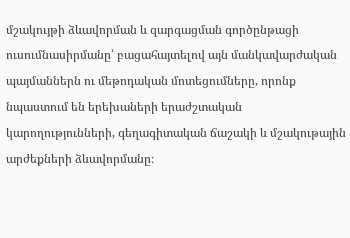մշակույթի ձևավորման և զարգացման գործընթացի ուսումնասիրմանը՝ բացահայտելով այն մանկավարժական պայմաններն ու մեթոդական մոտեցումները, որոնք նպաստում են երեխաների երաժշտական կարողությունների, գեղագիտական ճաշակի և մշակութային արժեքների ձևավորմանը։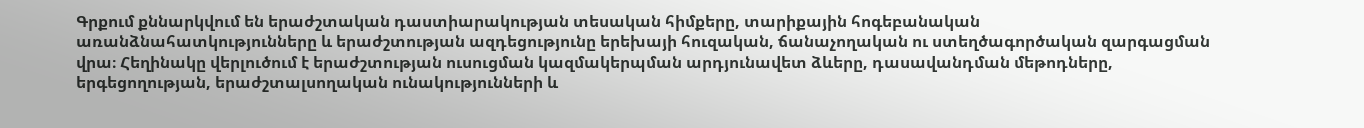Գրքում քննարկվում են երաժշտական դաստիարակության տեսական հիմքերը, տարիքային հոգեբանական առանձնահատկությունները և երաժշտության ազդեցությունը երեխայի հուզական, ճանաչողական ու ստեղծագործական զարգացման վրա։ Հեղինակը վերլուծում է երաժշտության ուսուցման կազմակերպման արդյունավետ ձևերը, դասավանդման մեթոդները, երգեցողության, երաժշտալսողական ունակությունների և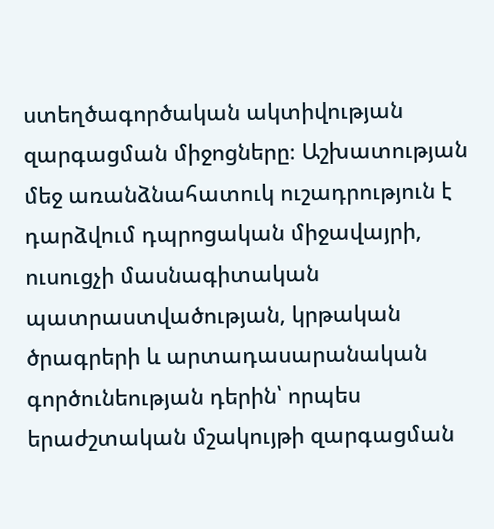ստեղծագործական ակտիվության զարգացման միջոցները։ Աշխատության մեջ առանձնահատուկ ուշադրություն է դարձվում դպրոցական միջավայրի, ուսուցչի մասնագիտական պատրաստվածության, կրթական ծրագրերի և արտադասարանական գործունեության դերին՝ որպես երաժշտական մշակույթի զարգացման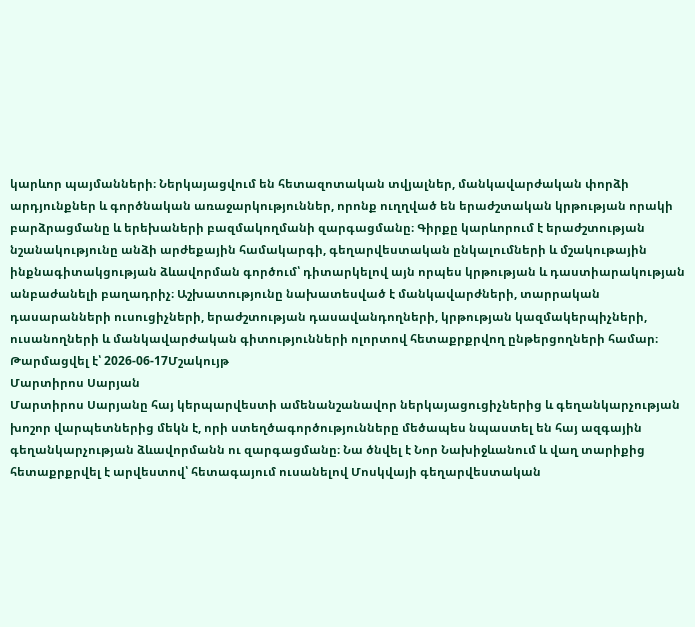կարևոր պայմանների։ Ներկայացվում են հետազոտական տվյալներ, մանկավարժական փորձի արդյունքներ և գործնական առաջարկություններ, որոնք ուղղված են երաժշտական կրթության որակի բարձրացմանը և երեխաների բազմակողմանի զարգացմանը։ Գիրքը կարևորում է երաժշտության նշանակությունը անձի արժեքային համակարգի, գեղարվեստական ընկալումների և մշակութային ինքնագիտակցության ձևավորման գործում՝ դիտարկելով այն որպես կրթության և դաստիարակության անբաժանելի բաղադրիչ։ Աշխատությունը նախատեսված է մանկավարժների, տարրական դասարանների ուսուցիչների, երաժշտության դասավանդողների, կրթության կազմակերպիչների, ուսանողների և մանկավարժական գիտությունների ոլորտով հետաքրքրվող ընթերցողների համար։
Թարմացվել է՝ 2026-06-17Մշակույթ
Մարտիրոս Սարյան
Մարտիրոս Սարյանը հայ կերպարվեստի ամենանշանավոր ներկայացուցիչներից և գեղանկարչության խոշոր վարպետներից մեկն է, որի ստեղծագործությունները մեծապես նպաստել են հայ ազգային գեղանկարչության ձևավորմանն ու զարգացմանը։ Նա ծնվել է Նոր Նախիջևանում և վաղ տարիքից հետաքրքրվել է արվեստով՝ հետագայում ուսանելով Մոսկվայի գեղարվեստական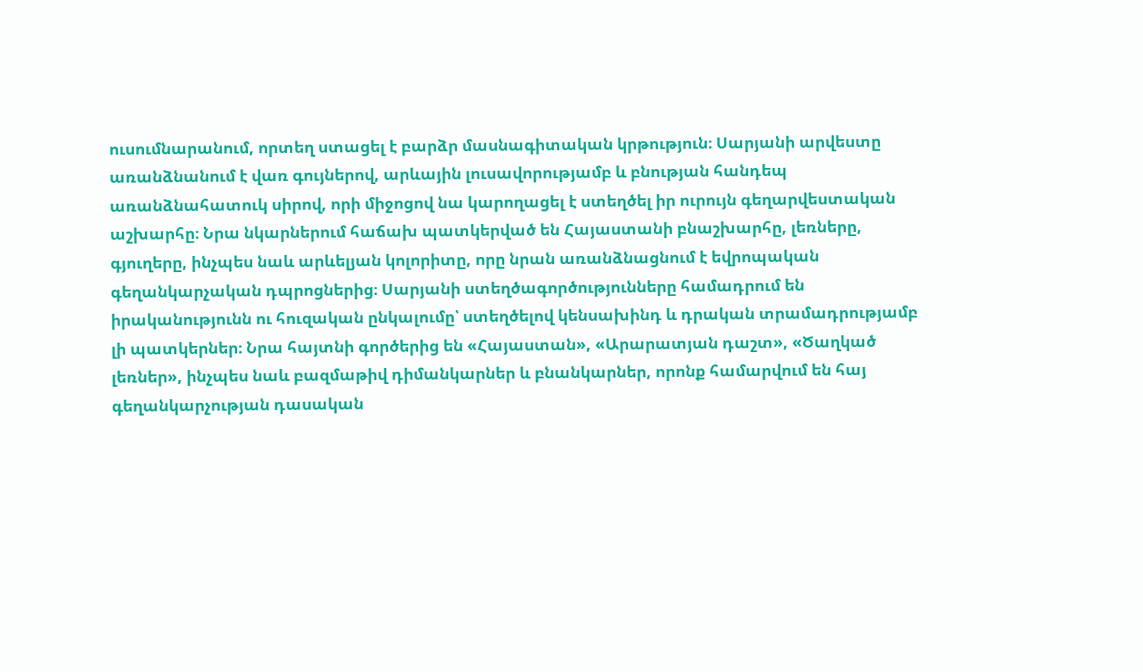ուսումնարանում, որտեղ ստացել է բարձր մասնագիտական կրթություն։ Սարյանի արվեստը առանձնանում է վառ գույներով, արևային լուսավորությամբ և բնության հանդեպ առանձնահատուկ սիրով, որի միջոցով նա կարողացել է ստեղծել իր ուրույն գեղարվեստական աշխարհը։ Նրա նկարներում հաճախ պատկերված են Հայաստանի բնաշխարհը, լեռները, գյուղերը, ինչպես նաև արևելյան կոլորիտը, որը նրան առանձնացնում է եվրոպական գեղանկարչական դպրոցներից։ Սարյանի ստեղծագործությունները համադրում են իրականությունն ու հուզական ընկալումը՝ ստեղծելով կենսախինդ և դրական տրամադրությամբ լի պատկերներ։ Նրա հայտնի գործերից են «Հայաստան», «Արարատյան դաշտ», «Ծաղկած լեռներ», ինչպես նաև բազմաթիվ դիմանկարներ և բնանկարներ, որոնք համարվում են հայ գեղանկարչության դասական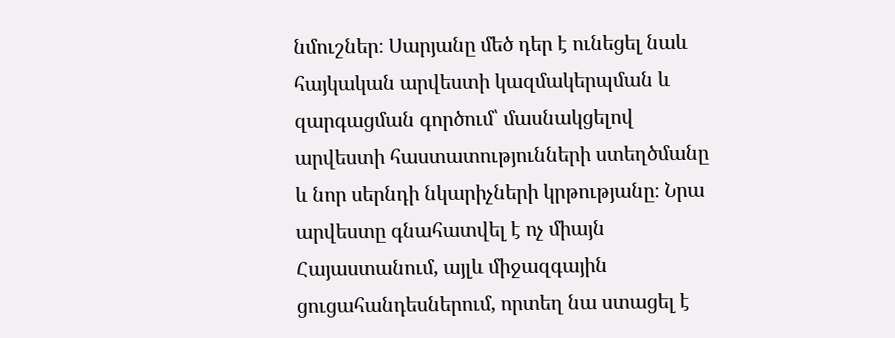նմուշներ։ Սարյանը մեծ դեր է ունեցել նաև հայկական արվեստի կազմակերպման և զարգացման գործում՝ մասնակցելով արվեստի հաստատությունների ստեղծմանը և նոր սերնդի նկարիչների կրթությանը։ Նրա արվեստը գնահատվել է ոչ միայն Հայաստանում, այլև միջազգային ցուցահանդեսներում, որտեղ նա ստացել է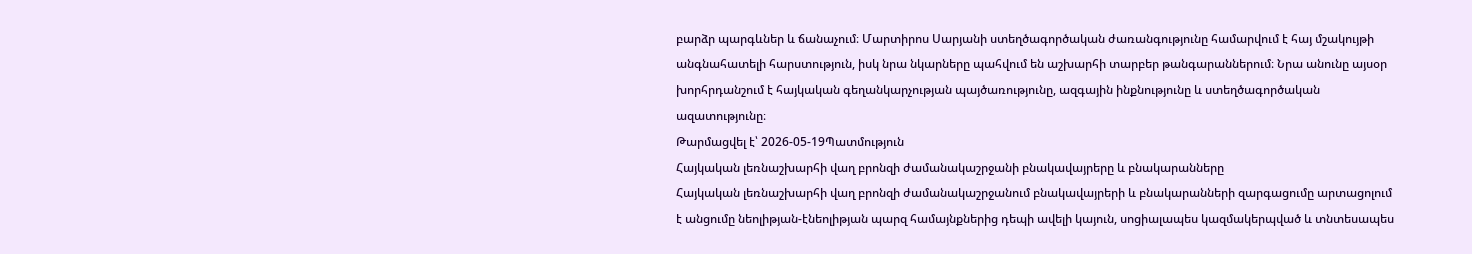բարձր պարգևներ և ճանաչում։ Մարտիրոս Սարյանի ստեղծագործական ժառանգությունը համարվում է հայ մշակույթի անգնահատելի հարստություն, իսկ նրա նկարները պահվում են աշխարհի տարբեր թանգարաններում։ Նրա անունը այսօր խորհրդանշում է հայկական գեղանկարչության պայծառությունը, ազգային ինքնությունը և ստեղծագործական ազատությունը։
Թարմացվել է՝ 2026-05-19Պատմություն
Հայկական լեռնաշխարհի վաղ բրոնզի ժամանակաշրջանի բնակավայրերը և բնակարանները
Հայկական լեռնաշխարհի վաղ բրոնզի ժամանակաշրջանում բնակավայրերի և բնակարանների զարգացումը արտացոլում է անցումը նեոլիթյան-էնեոլիթյան պարզ համայնքներից դեպի ավելի կայուն, սոցիալապես կազմակերպված և տնտեսապես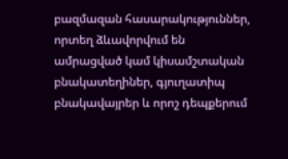բազմազան հասարակություններ, որտեղ ձևավորվում են ամրացված կամ կիսամշտական բնակատեղիներ, գյուղատիպ բնակավայրեր և որոշ դեպքերում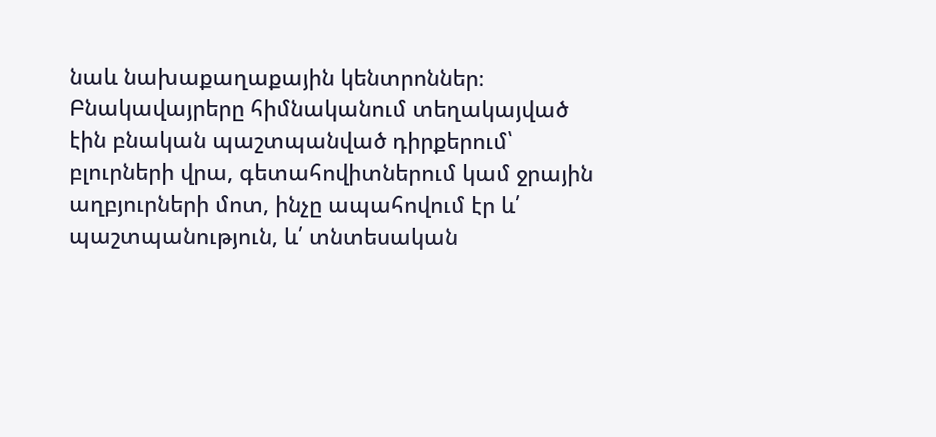նաև նախաքաղաքային կենտրոններ։ Բնակավայրերը հիմնականում տեղակայված էին բնական պաշտպանված դիրքերում՝ բլուրների վրա, գետահովիտներում կամ ջրային աղբյուրների մոտ, ինչը ապահովում էր և՛ պաշտպանություն, և՛ տնտեսական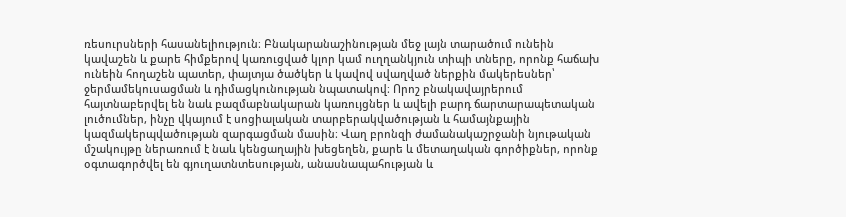ռեսուրսների հասանելիություն։ Բնակարանաշինության մեջ լայն տարածում ունեին կավաշեն և քարե հիմքերով կառուցված կլոր կամ ուղղանկյուն տիպի տները, որոնք հաճախ ունեին հողաշեն պատեր, փայտյա ծածկեր և կավով սվաղված ներքին մակերեսներ՝ ջերմամեկուսացման և դիմացկունության նպատակով։ Որոշ բնակավայրերում հայտնաբերվել են նաև բազմաբնակարան կառույցներ և ավելի բարդ ճարտարապետական լուծումներ, ինչը վկայում է սոցիալական տարբերակվածության և համայնքային կազմակերպվածության զարգացման մասին։ Վաղ բրոնզի ժամանակաշրջանի նյութական մշակույթը ներառում է նաև կենցաղային խեցեղեն, քարե և մետաղական գործիքներ, որոնք օգտագործվել են գյուղատնտեսության, անասնապահության և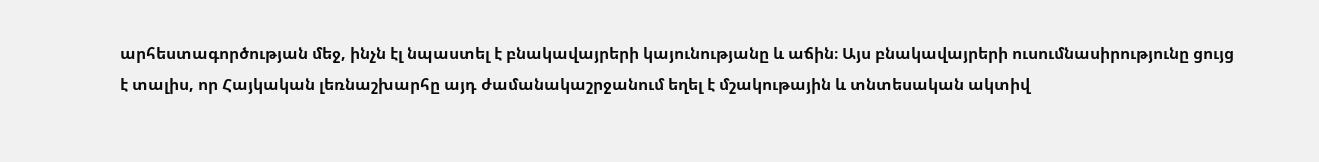արհեստագործության մեջ, ինչն էլ նպաստել է բնակավայրերի կայունությանը և աճին։ Այս բնակավայրերի ուսումնասիրությունը ցույց է տալիս, որ Հայկական լեռնաշխարհը այդ ժամանակաշրջանում եղել է մշակութային և տնտեսական ակտիվ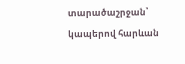տարածաշրջան՝ կապերով հարևան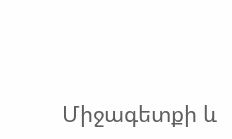Միջագետքի և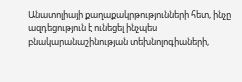Անատոլիայի քաղաքակրթությունների հետ, ինչը ազդեցություն է ունեցել ինչպես բնակարանաշինության տեխնոլոգիաների,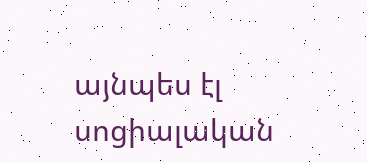այնպես էլ սոցիալական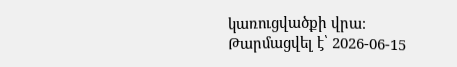կառուցվածքի վրա։
Թարմացվել է՝ 2026-06-15